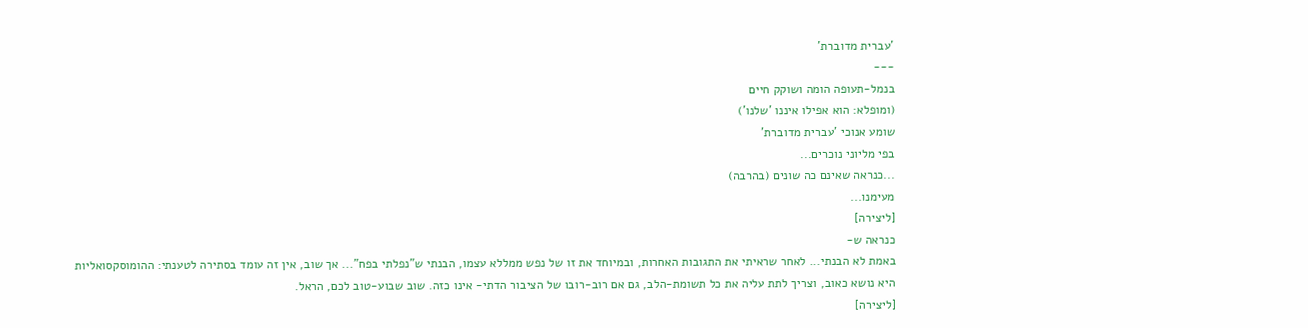'עברית מדוברת'
---
בנמל-תעופה הומה ושוקק חיים
(ומופלא: הוא אפילו איננו 'שלנו')
שומע אנוכי 'עברית מדוברת'
בפי מליוני נוכרים...
...כנראה שאינם כה שונים (בהרבה)
מעימנו...
[ליצירה]
כנראה ש-
באמת לא הבנתי... לאחר שראיתי את התגובות האחרות, ובמיוחד את זו של נפש ממללא עצמו, הבנתי ש"נפלתי בפח"... אך שוב, אין זה עומד בסתירה לטענתי: ההומוסקסואליות היא נושא כאוב, וצריך לתת עליה את כל תשומת-הלב, גם אם רוב-רובו של הציבור הדתי- אינו כזה. שוב שבוע-טוב לכם, הראל.
[ליצירה]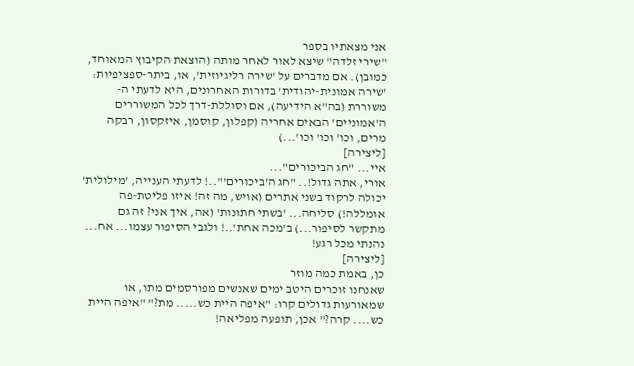אני מצאתיו בספר
"שירי זלדה" שיצא לאור לאחר מותה (הוצאת הקיבוץ המאוחד, כמובן). אם מדברים על 'שירה רליגיוזית', או, ביתר-ספציפיות: 'שירה אמונית-יהודית' בדורות האחרונים, היא לדעתי ה-משוררת (בה"א הידיעה), אם וסוללת-דרך לכל המשוררים ה'אמוניים' הבאים אחריה (קפלון, קוסמן, איזקסון, רבקה מרים, וכו' וכו' וכו'...)
[ליצירה]
איי... "חג הביכורים"...
אורי, אתה גדול!.. "חג ה'ביכורים'"..! לדעתי הענייה, 'מילולית' יכולה לרקוד בשני אתרים (אויש, מה זה! איזו פליטת-פה אומללה!) סליחה... 'בשתי חתונות' (אה, איך אני? זה גם מתקשר לסיפור...) ב'מכה אחת'..! ולגבי הסיפור עצמו... אח... נהנתי מכל רגע!
[ליצירה]
כן, באמת כמה מוזר
שאנחנו זוכרים היטב ימים שאנשים מפורסמים מתו, או שמאורעות גדולים קרו: "איפה היית כש..... מת?" "איפה היית כש.... קרה?" אכן, תופעה מפליאה!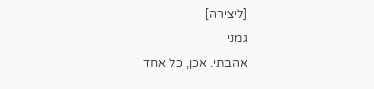[ליצירה]
גמני
אהבתי. אכן, כל אחד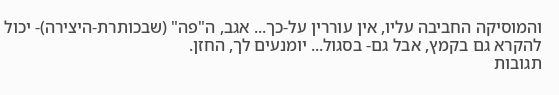והמוסיקה החביבה עליו, אין עוררין על-כך... אגב, ה"פה" (שבכותרת-היצירה)- יכול להקרא גם בקמץ, אבל גם- בסגול... יומנעים לך, החזן.
תגובות